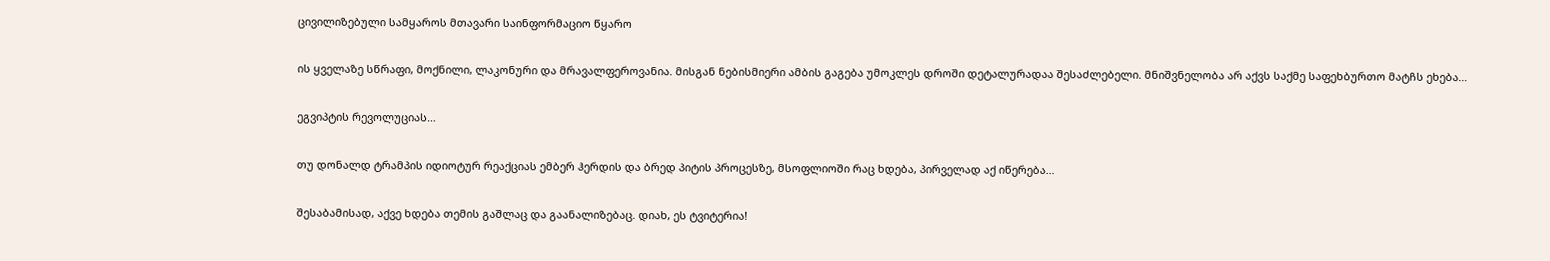ცივილიზებული სამყაროს მთავარი საინფორმაციო წყარო

ის ყველაზე სწრაფი, მოქნილი, ლაკონური და მრავალფეროვანია. მისგან ნებისმიერი ამბის გაგება უმოკლეს დროში დეტალურადაა შესაძლებელი. მნიშვნელობა არ აქვს საქმე საფეხბურთო მატჩს ეხება…

ეგვიპტის რევოლუციას…

თუ დონალდ ტრამპის იდიოტურ რეაქციას ემბერ ჰერდის და ბრედ პიტის პროცესზე, მსოფლიოში რაც ხდება, პირველად აქ იწერება…

შესაბამისად, აქვე ხდება თემის გაშლაც და გაანალიზებაც. დიახ, ეს ტვიტერია!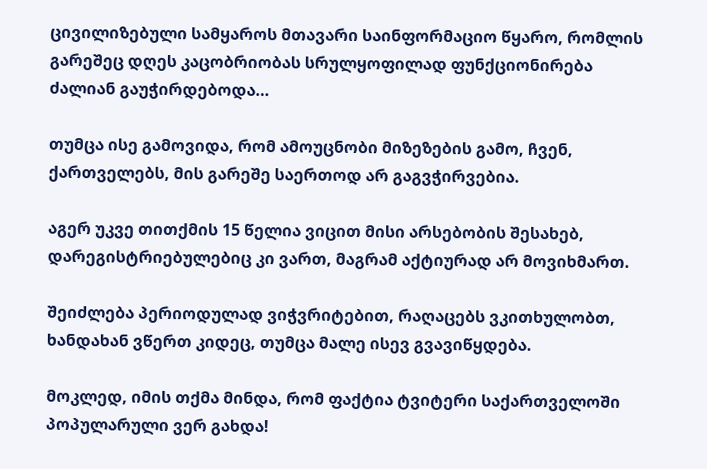ცივილიზებული სამყაროს მთავარი საინფორმაციო წყარო, რომლის გარეშეც დღეს კაცობრიობას სრულყოფილად ფუნქციონირება ძალიან გაუჭირდებოდა…

თუმცა ისე გამოვიდა, რომ ამოუცნობი მიზეზების გამო, ჩვენ, ქართველებს, მის გარეშე საერთოდ არ გაგვჭირვებია.

აგერ უკვე თითქმის 15 წელია ვიცით მისი არსებობის შესახებ, დარეგისტრიებულებიც კი ვართ, მაგრამ აქტიურად არ მოვიხმართ.

შეიძლება პერიოდულად ვიჭვრიტებით, რაღაცებს ვკითხულობთ, ხანდახან ვწერთ კიდეც, თუმცა მალე ისევ გვავიწყდება.

მოკლედ, იმის თქმა მინდა, რომ ფაქტია ტვიტერი საქართველოში პოპულარული ვერ გახდა!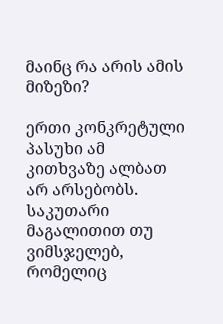მაინც რა არის ამის მიზეზი?

ერთი კონკრეტული პასუხი ამ კითხვაზე ალბათ არ არსებობს. საკუთარი მაგალითით თუ ვიმსჯელებ, რომელიც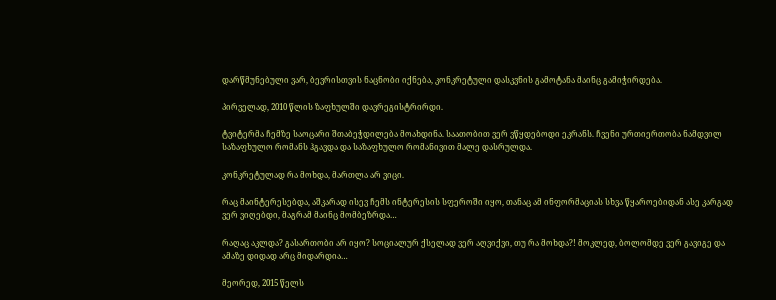დარწმუნებული ვარ, ბევრისთვის ნაცნობი იქნება, კონკრეტული დასკვნის გამოტანა მაინც გამიჭირდება.

პირველად, 2010 წლის ზაფხულში დავრეგისტრირდი.

ტვიტერმა ჩემზე საოცარი შთაბეჭდილება მოახდინა. საათობით ვერ ვწყდებოდი ეკრანს. ჩვენი ურთიერთობა ნამდვილ საზაფხულო რომანს ჰგავდა და საზაფხულო რომანივით მალე დასრულდა.

კონკრეტულად რა მოხდა, მართლა არ ვიცი.

რაც მაინტერესებდა, აშკარად ისევ ჩემს ინტერესის სფეროში იყო, თანაც ამ ინფორმაციას სხვა წყაროებიდან ასე კარგად ვერ ვიღებდი, მაგრამ მაინც მომბეზრდა…

რაღაც აკლდა? გასართობი არ იყო? სოციალურ ქსელად ვერ აღვიქვი, თუ რა მოხდა?! მოკლედ, ბოლომდე ვერ გავიგე და ამაზე დიდად არც მიდარდია…

მეორედ, 2015 წელს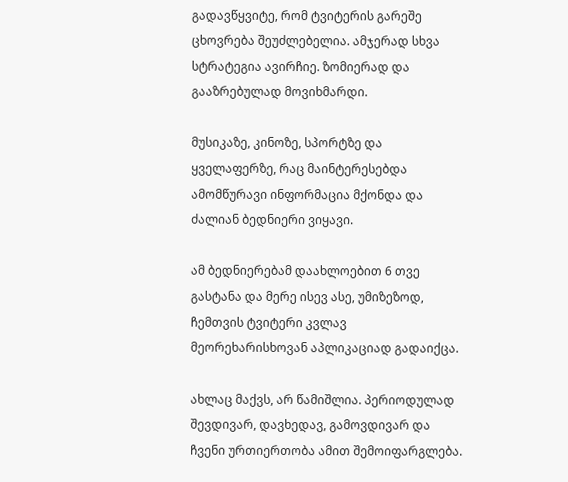გადავწყვიტე, რომ ტვიტერის გარეშე ცხოვრება შეუძლებელია. ამჯერად სხვა სტრატეგია ავირჩიე. ზომიერად და გააზრებულად მოვიხმარდი.

მუსიკაზე, კინოზე, სპორტზე და ყველაფერზე, რაც მაინტერესებდა ამომწურავი ინფორმაცია მქონდა და ძალიან ბედნიერი ვიყავი.

ამ ბედნიერებამ დაახლოებით 6 თვე გასტანა და მერე ისევ ასე, უმიზეზოდ, ჩემთვის ტვიტერი კვლავ მეორეხარისხოვან აპლიკაციად გადაიქცა.

ახლაც მაქვს, არ წამიშლია. პერიოდულად შევდივარ, დავხედავ, გამოვდივარ და ჩვენი ურთიერთობა ამით შემოიფარგლება.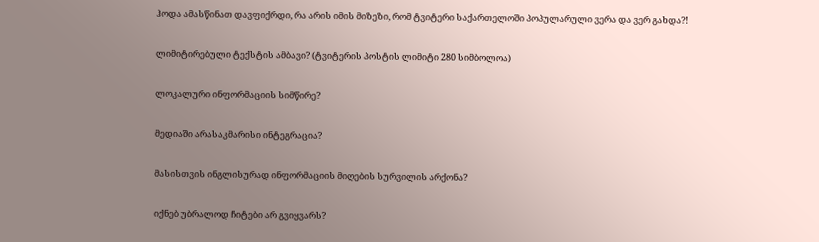ჰოდა ამასწინათ დავფიქრდი, რა არის იმის მიზეზი, რომ ტვიტერი საქართელოში პოპულარული ვერა და ვერ გახდა?!

ლიმიტირებული ტექსტის ამბავი? (ტვიტერის პოსტის ლიმიტი 280 სიმბოლოა)

ლოკალური ინფორმაციის სიმწირე?

მედიაში არასაკმარისი ინტეგრაცია?

მასისთვის ინგლისურად ინფორმაციის მიღების სურვილის არქონა?

იქნებ უბრალოდ ჩიტები არ გვიყვარს?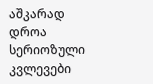აშკარად დროა სერიოზული კვლევები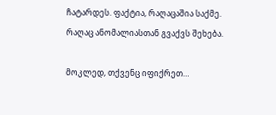ჩატარდეს. ფაქტია, რაღაცაშია საქმე. რაღაც ანომალიასთან გვაქვს შეხება.

მოკლედ, თქვენც იფიქრეთ…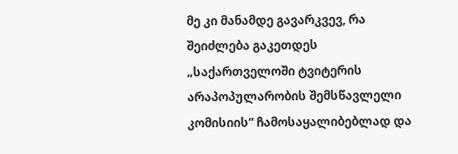მე კი მანამდე გავარკვევ, რა შეიძლება გაკეთდეს „საქართველოში ტვიტერის არაპოპულარობის შემსწავლელი კომისიის“ ჩამოსაყალიბებლად და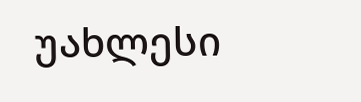უახლესი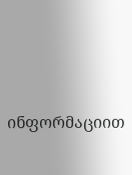ინფორმაციით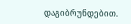დაგიბრუნდებით.